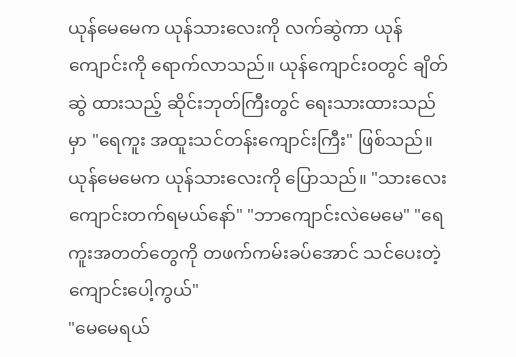ယုန်မေမေက ယုန်သားလေးကို လက်ဆွဲကာ ယုန်ကျောင်းကို ရောက်လာသည်။ ယုန်ကျောင်းဝတွင် ချိတ်ဆွဲ ထားသည့် ဆိုင်းဘုတ်ကြီးတွင် ရေးသားထားသည်မှာ "ရေကူး အထူးသင်တန်းကျောင်းကြီး" ဖြစ်သည်။
ယုန်မေမေက ယုန်သားလေးကို ပြောသည်။ "သားလေး ကျောင်းတက်ရမယ်နော်" "ဘာကျောင်းလဲမေမေ" "ရေကူးအတတ်တွေကို တဖက်ကမ်းခပ်အောင် သင်ပေးတဲ့ ကျောင်းပေါ့ကွယ်"
"မေမေရယ်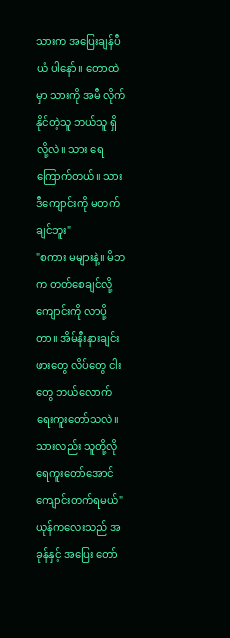သားက အပြေးချန်ပီယံ ပါနော်။ တောထဲမှာ သားကို အမီ လိုက်နိုင်တဲ့သူ ဘယ်သူ ရှိလို့လဲ။ သား ရေကြောက်တယ်။ သား ဒီကျောင်းကို မတက်ချင်ဘူး"
"စကား မများနဲ့။ မိဘက တတ်စေချင်လို့ ကျောင်းကို လာပို့တာ။ အိမ်နီးနားချင်း ဖားတွေ လိပ်တွေ ငါးတွေ ဘယ်လောက် ရေးကူးတော်သလဲ။ သားလည်း သူတို့လို ရေကူးတော်အောင် ကျောင်းတက်ရမယ်"
ယုန်ကလေးသည် အခုန်နှင့် အပြေး တော်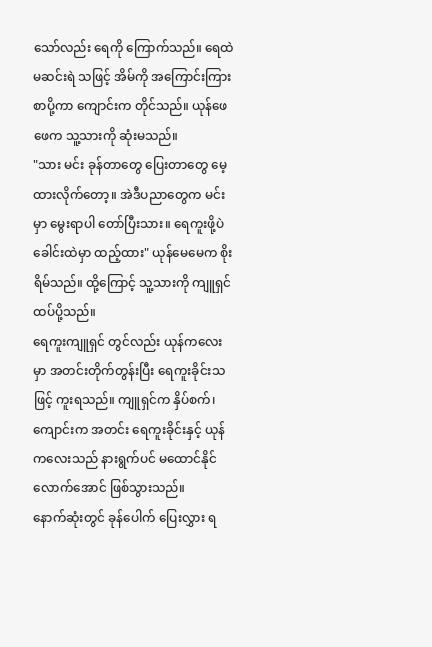သော်လည်း ရေကို ကြောက်သည်။ ရေထဲ မဆင်းရဲ သဖြင့် အိမ်ကို အကြောင်းကြားစာပို့ကာ ကျောင်းက တိုင်သည်။ ယုန်ဖေဖေက သူ့သားကို ဆုံးမသည်။
"သား မင်း ခုန်တာတွေ ပြေးတာတွေ မေ့ထားလိုက်တော့။ အဲဒီပညာတွေက မင်းမှာ မွေးရာပါ တော်ပြီးသား။ ရေကူးဖို့ပဲ ခေါင်းထဲမှာ ထည့်ထား" ယုန်မေမေက စိုးရိမ်သည်။ ထို့ကြောင့် သူ့သားကို ကျူရှင် ထပ်ပို့သည်။
ရေကူးကျူရှင် တွင်လည်း ယုန်ကလေးမှာ အတင်းတိုက်တွန်းပြီး ရေကူးခိုင်းသဖြင့် ကူးရသည်။ ကျူရှင်က နှိပ်စက်၊ ကျောင်းက အတင်း ရေကူးခိုင်းနှင့် ယုန်ကလေးသည် နားရွက်ပင် မထောင်နိုင်လောက်အောင် ဖြစ်သွားသည်။
နောက်ဆုံးတွင် ခုန်ပေါက် ပြေးလွှား ရ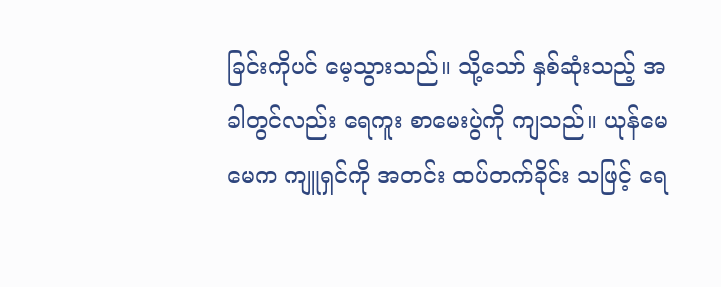ခြင်းကိုပင် မေ့သွားသည်။ သို့သော် နှစ်ဆုံးသည့် အခါတွင်လည်း ရေကူး စာမေးပွဲကို ကျသည်။ ယုန်မေမေက ကျူရှင်ကို အတင်း ထပ်တက်ခိုင်း သဖြင့် ရေ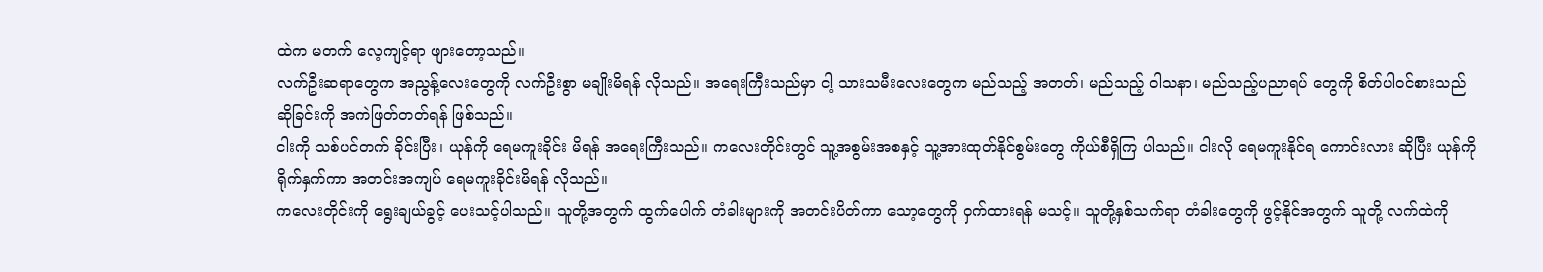ထဲက မတက် လေ့ကျင့်ရာ ဖျားတော့သည်။
လက်ဦးဆရာတွေက အညွန့်လေးတွေကို လက်ဦးစွာ မချိုးမိရန် လိုသည်။ အရေးကြီးသည်မှာ ငါ့ သားသမီးလေးတွေက မည်သည့် အတတ်၊ မည်သည့် ဝါသနာ၊ မည်သည့်ပညာရပ် တွေကို စိတ်ပါဝင်စားသည် ဆိုခြင်းကို အကဲဖြတ်တတ်ရန် ဖြစ်သည်။
ငါးကို သစ်ပင်တက် ခိုင်းပြီး၊ ယုန်ကို ရေမကူးခိုင်း မိရန် အရေးကြီးသည်။ ကလေးတိုင်းတွင် သူ့အစွမ်းအစနှင့် သူ့အားထုတ်နိုင်စွမ်းတွေ ကိုယ်စီရှိကြ ပါသည်။ ငါးလို ရေမကူးနိုင်ရ ကောင်းလား ဆိုပြီး ယုန်ကို ရိုက်နှက်ကာ အတင်းအကျပ် ရေမကူးခိုင်းမိရန် လိုသည်။
ကလေးတိုင်းကို ရွေးချယ်ခွင့် ပေးသင့်ပါသည်။ သူတို့အတွက် ထွက်ပေါက် တံခါးများကို အတင်းပိတ်ကာ သော့တွေကို ဝှက်ထားရန် မသင့်။ သူတို့နှစ်သက်ရာ တံခါးတွေကို ဖွင့်နိုင်အတွက် သူတို့ လက်ထဲကို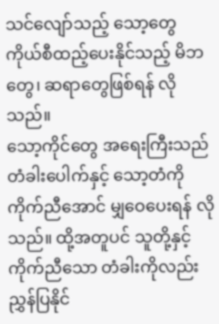သင်လျော်သည့် သော့တွေ ကိုယ်စီထည့်ပေးနိုင်သည့် မိဘတွေ၊ ဆရာတွေဖြစ်ရန် လိုသည်။
သော့ကိုင်တွေ အရေးကြီးသည် တံခါးပေါက်နှင့် သော့တံကို ကိုက်ညီအောင် မျှဝေပေးရန် လိုသည်။ ထို့အတူပင် သူတို့နှင့် ကိုက်ညီသော တံခါးကိုလည်း ညွှန်ပြနိုင်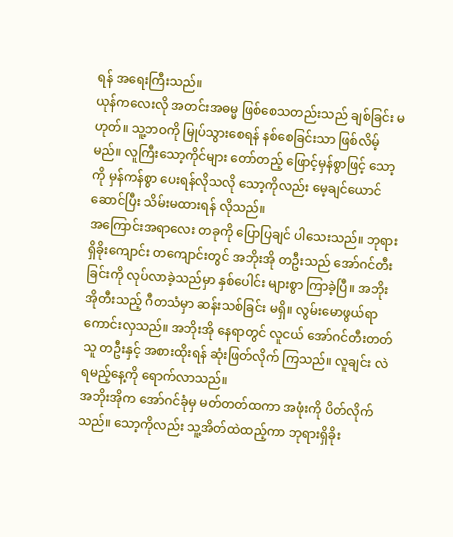ရန် အရေးကြီးသည်။
ယုန်ကလေးလို အတင်းအဓမ္မ ဖြစ်စေသတည်းသည် ချစ်ခြင်း မဟုတ်။ သူ့ဘဝကို မြုပ်သွားစေရန် နစ်စေခြင်းသာ ဖြစ်လိမ့်မည်။ လူကြီးသော့ကိုင်များ တော်တည့် ဖြောင့်မှန်စွာဖြင့် သော့ကို မှန်ကန်စွာ ပေးရန်လိုသလို သော့ကိုလည်း မေ့ချင်ယောင်ဆောင်ပြီး သိမ်းမထားရန် လိုသည်။
အကြောင်းအရာလေး တခုကို ပြောပြချင် ပါသေးသည်။ ဘုရားရှိခိုးကျောင်း တကျောင်းတွင် အဘိုးအို တဦးသည် အော်ဂင်တီးခြင်းကို လုပ်လာခဲ့သည်မှာ နှစ်ပေါင်း များစွာ ကြာခဲ့ပြီ။ အဘိုးအိုတီးသည့် ဂီတသံမှာ ဆန်းသစ်ခြင်း မရှိ။ လွမ်းမောဖွယ်ရာ ကောင်းလှသည်။ အဘိုးအို နေရာတွင် လူငယ် အော်ဂင်တီးတတ်သူ တဦးနှင့် အစားထိုးရန် ဆုံးဖြတ်လိုက် ကြသည်။ လူချင်း လဲရမည့်နေ့ကို ရောက်လာသည်။
အဘိုးအိုက အော်ဂင်ခုံမှ မတ်တတ်ထကာ အဖုံးကို ပိတ်လိုက်သည်။ သော့ကိုလည်း သူ့အိတ်ထဲထည့်ကာ ဘုရားရှိခိုး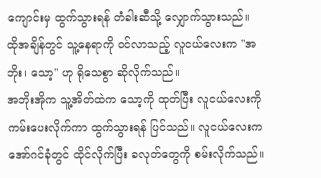ကျောင်းမှ ထွက်သွားရန် တံခါးဆီသို့ လျှောက်သွားသည်။ ထိုအချိန်တွင် သူ့နေရာကို ဝင်လာသည့် လူငယ်လေးက "အဘိုး၊ သော့" ဟု ရိုသေစွာ ဆိုလိုက်သည်။
အဘိုးအိုက သူ့အိတ်ထဲက သော့ကို ထုတ်ပြီး လူငယ်လေးကို ကမ်းပေးလိုက်ကာ ထွက်သွားရန် ပြင်သည်။ လူငယ်လေးက အော်ဂင်ခုံတွင် ထိုင်လိုက်ပြီး ခလုတ်တွေကို စမ်းလိုက်သည်။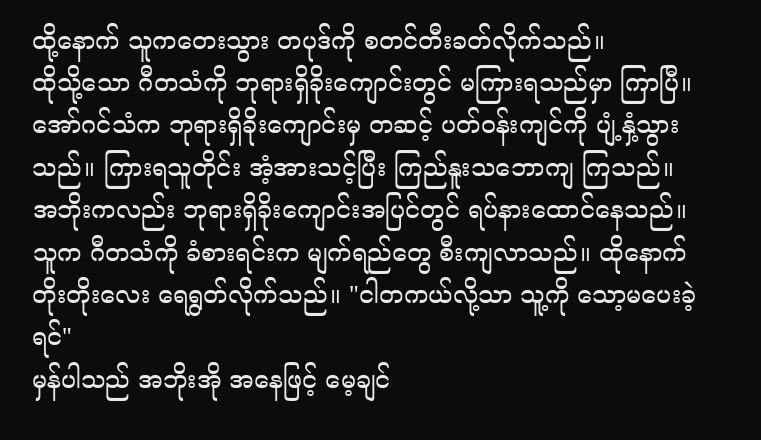ထို့နောက် သူကတေးသွား တပုဒ်ကို စတင်တီးခတ်လိုက်သည်။
ထိုသို့သော ဂီတသံကို ဘုရားရှိခိုးကျောင်းတွင် မကြားရသည်မှာ ကြာပြီ။ အော်ဂင်သံက ဘုရားရှိခိုးကျောင်းမှ တဆင့် ပတ်ဝန်းကျင်ကို ပျံ့နှံ့သွားသည်။ ကြားရသူတိုင်း အံ့အားသင့်ပြီး ကြည်နူးသဘောကျ ကြသည်။
အဘိုးကလည်း ဘုရားရှိခိုးကျောင်းအပြင်တွင် ရပ်နားထောင်နေသည်။ သူက ဂီတသံကို ခံစားရင်းက မျက်ရည်တွေ စီးကျလာသည်။ ထိုနောက် တိုးတိုးလေး ရေရွတ်လိုက်သည်။ "ငါတကယ်လို့သာ သူ့ကို သော့မပေးခဲ့ရင်"
မှန်ပါသည် အဘိုးအို အနေဖြင့် မေ့ချင်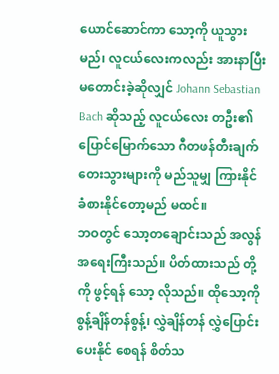ယောင်ဆောင်ကာ သော့ကို ယူသွားမည်၊ လူငယ်လေးကလည်း အားနာပြီး မတောင်းခဲ့ဆိုလျှင် Johann Sebastian Bach ဆိုသည့် လူငယ်လေး တဦး၏ ပြောင်မြောက်သော ဂီတဖန်တီးချက် တေးသွားများကို မည်သူမျှ ကြားနိုင် ခံစားနိုင်တော့မည် မထင်။
ဘဝတွင် သော့တချောင်းသည် အလွန် အရေးကြီးသည်။ ပိတ်ထားသည် တို့ကို ဖွင့်ရန် သော့ လိုသည်။ ထိုသော့ကို စွန့်ချိန်တန်စွန့်၊ လွှဲချိန်တန် လွှဲပြောင်းပေးနိုင် စေရန် စိတ်သ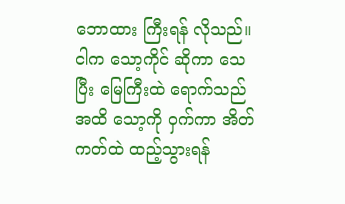ဘောထား ကြီးရန် လိုသည်။
ငါက သော့ကိုင် ဆိုကာ သေပြီး မြေကြီးထဲ ရောက်သည်အထိ သော့ကို ဝှက်ကာ အိတ်ကတ်ထဲ ထည့်သွားရန်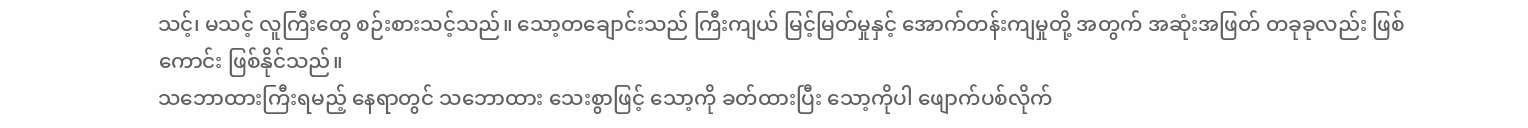သင့်၊ မသင့် လူကြီးတွေ စဉ်းစားသင့်သည်။ သော့တချောင်းသည် ကြီးကျယ် မြင့်မြတ်မှုနှင့် အောက်တန်းကျမှုတို့ အတွက် အဆုံးအဖြတ် တခုခုလည်း ဖြစ်ကောင်း ဖြစ်နိုင်သည်။
သဘောထားကြီးရမည့် နေရာတွင် သဘောထား သေးစွာဖြင့် သော့ကို ခတ်ထားပြီး သော့ကိုပါ ဖျောက်ပစ်လိုက်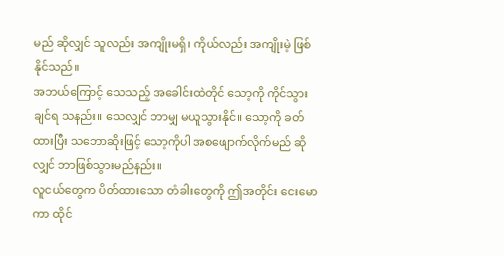မည် ဆိုလျှင် သူလည်း အကျိုးမရှိ၊ ကိုယ်လည်း အကျိုးမဲ့ ဖြစ်နိုင်သည်။
အဘယ်ကြောင့် သေသည့် အခေါင်းထဲတိုင် သော့ကို ကိုင်သွားချင်ရ သနည်း။ သေလျှင် ဘာမျှ မယူသွားနိုင်။ သော့ကို ခတ်ထားပြီး သဘောဆိုးဖြင့် သော့ကိုပါ အစဖျောက်လိုက်မည် ဆိုလျှင် ဘာဖြစ်သွားမည်နည်း။
လူငယ်တွေက ပိတ်ထားသော တံခါးတွေကို ဤအတိုင်း ငေးမောကာ ထိုင်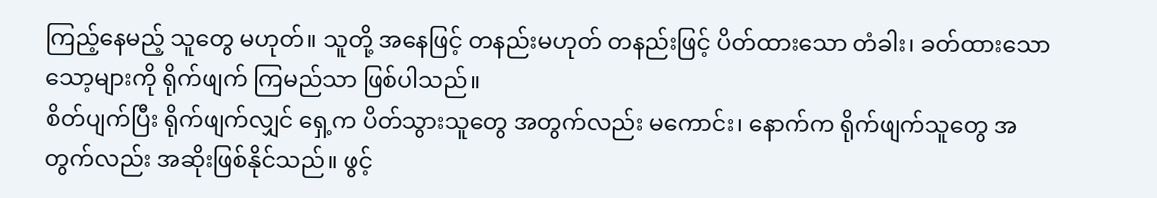ကြည့်နေမည့် သူတွေ မဟုတ်။ သူတို့ အနေဖြင့် တနည်းမဟုတ် တနည်းဖြင့် ပိတ်ထားသော တံခါး၊ ခတ်ထားသော သော့များကို ရိုက်ဖျက် ကြမည်သာ ဖြစ်ပါသည်။
စိတ်ပျက်ပြီး ရိုက်ဖျက်လျှင် ရှေ့က ပိတ်သွားသူတွေ အတွက်လည်း မကောင်း၊ နောက်က ရိုက်ဖျက်သူတွေ အတွက်လည်း အဆိုးဖြစ်နိုင်သည်။ ဖွင့်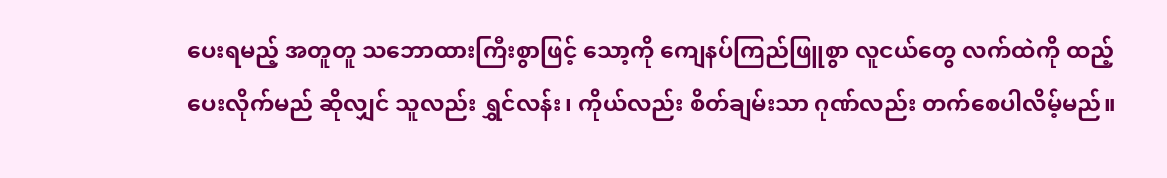ပေးရမည့် အတူတူ သဘောထားကြီးစွာဖြင့် သော့ကို ကျေနပ်ကြည်ဖြူစွာ လူငယ်တွေ လက်ထဲကို ထည့် ပေးလိုက်မည် ဆိုလျှင် သူလည်း ရွှင်လန်း၊ ကိုယ်လည်း စိတ်ချမ်းသာ ဂုဏ်လည်း တက်စေပါလိမ့်မည်။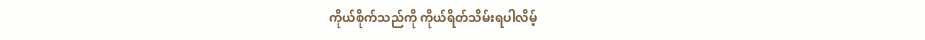ကိုယ်စိုက်သည်ကို ကိုယ်ရိတ်သိမ်းရပါလိမ့်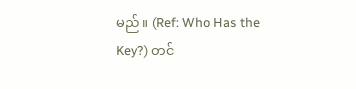မည်။ (Ref: Who Has the Key?) တင်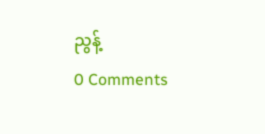ညွန့်
0 Comments